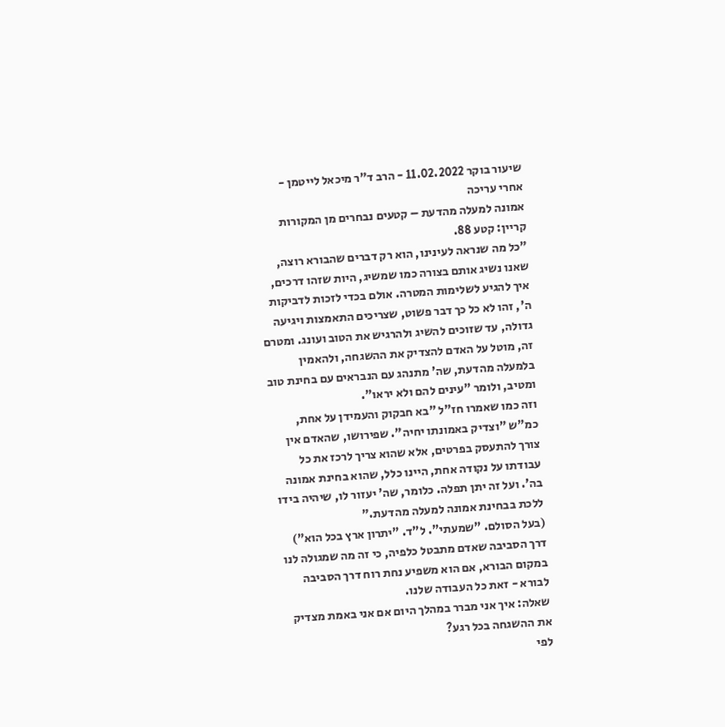שיעור בוקר 11.02.2022 - הרב ד"ר מיכאל לייטמן - אחרי עריכה
אמונה למעלה מהדעת – קטעים נבחרים מן המקורות
קריין: קטע 88.
"כל מה שנראה לעינינו, הוא רק דברים שהבורא רוצה, שאנו נשיג אותם בצורה כמו שמשיג, היות שזהו דרכים, איך להגיע לשלימות המטרה. אולם בכדי לזכות לדביקות ה', זהו לא כל כך דבר פשוט, שצריכים התאמצות ויגיעה גדולה, עד שזוכים להשיג ולהרגיש את הטוב ועונג. ומטרם זה, מוטל על האדם להצדיק את ההשגחה, ולהאמין בלמעלה מהדעת, שה' מתנהג עם הנבראים עם בחינת טוב ומטיב, ולומר "עינים להם ולא יראו".
וזה כמו שאמרו חז"ל "בא חבקוק והעמידן על אחת, כמ"ש "וצדיק באמונתו יחיה". שפירושו, שהאדם אין צורך להתעסק בפרטים, אלא שהוא צריך לרכז את כל עבודתו על נקודה אחת, היינו כלל, שהוא בחינת אמונה בה'. ועל זה יתן תפלה. כלומר, שה' יעזור לו, שיהיה בידו ללכת בבחינת אמונה למעלה מהדעת."
(בעל הסולם. "שמעתי". ל"ד. "יתרון ארץ בכל הוא")
דרך הסביבה שאדם מתבטל כלפיה, כי זה מה שמגולה לנו במקום הבורא, אם הוא משפיע נחת רוח דרך הסביבה לבורא - זאת כל העבודה שלנו.
שאלה: איך אני מברר במהלך היום אם אני באמת מצדיק את ההשגחה בכל רגע?
לפי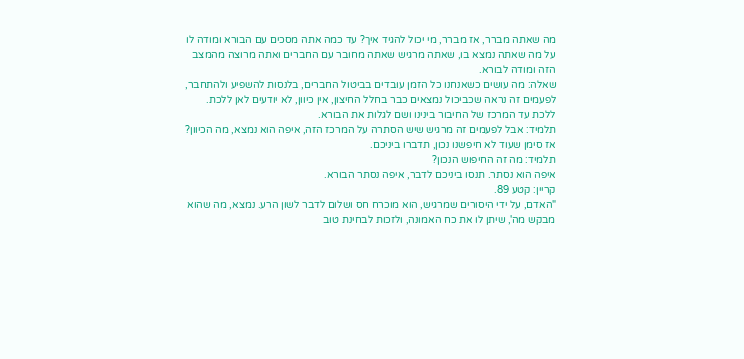מה שאתה מברר, אז מברר, מי יכול להגיד איך? עד כמה אתה מסכים עם הבורא ומודה לו על מה שאתה נמצא בו, שאתה מרגיש שאתה מחובר עם החברים ואתה מרוצה מהמצב הזה ומודה לבורא.
שאלה: מה עושים כשאנחנו כל הזמן עובדים בביטול החברים, בלנסות להשפיע ולהתחבר, לפעמים זה נראה שכביכול נמצאים כבר בחלל החיצון, אין כיוון, לא יודעים לאן ללכת.
ללכת עד המרכז של החיבור בינינו ושם לגלות את הבורא.
תלמיד: אבל לפעמים זה מרגיש שיש הסתרה על המרכז הזה, איפה הוא נמצא, מה הכיוון?
אז סימן שעוד לא חיפשנו נכון, תדברו ביניכם.
תלמיד: מה זה החיפוש הנכון?
איפה הוא נסתר. תנסו ביניכם לדבר, איפה נסתר הבורא.
קריין: קטע 89.
"האדם, על ידי היסורים שמרגיש, הוא מוכרח חס ושלום לדבר לשון הרע. נמצא, מה שהוא מבקש מה', שיתן לו את כח האמונה, ולזכות לבחינת טוב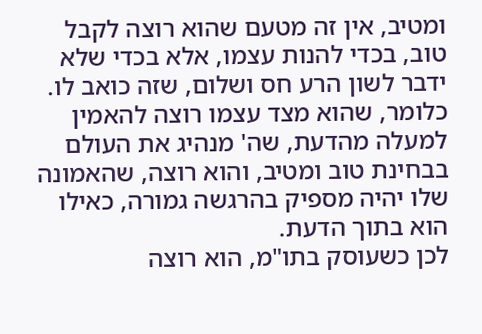ומטיב, אין זה מטעם שהוא רוצה לקבל טוב, בכדי להנות עצמו, אלא בכדי שלא ידבר לשון הרע חס ושלום, שזה כואב לו.
כלומר, שהוא מצד עצמו רוצה להאמין למעלה מהדעת, שה' מנהיג את העולם בבחינת טוב ומטיב, והוא רוצה, שהאמונה שלו יהיה מספיק בהרגשה גמורה, כאילו הוא בתוך הדעת.
לכן כשעוסק בתו"מ, הוא רוצה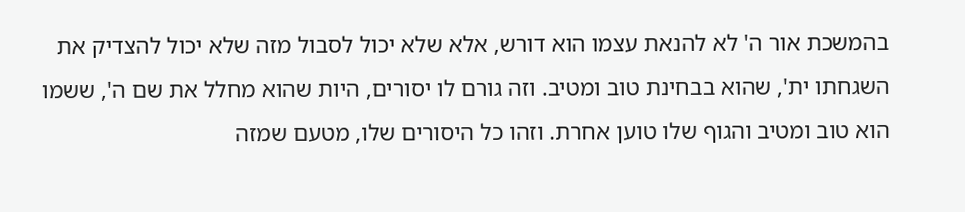בהמשכת אור ה' לא להנאת עצמו הוא דורש, אלא שלא יכול לסבול מזה שלא יכול להצדיק את השגחתו ית', שהוא בבחינת טוב ומטיב. וזה גורם לו יסורים, היות שהוא מחלל את שם ה', ששמו הוא טוב ומטיב והגוף שלו טוען אחרת. וזהו כל היסורים שלו, מטעם שמזה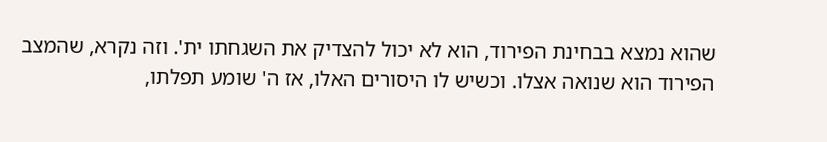שהוא נמצא בבחינת הפירוד, הוא לא יכול להצדיק את השגחתו ית'. וזה נקרא, שהמצב הפירוד הוא שנואה אצלו. וכשיש לו היסורים האלו, אז ה' שומע תפלתו,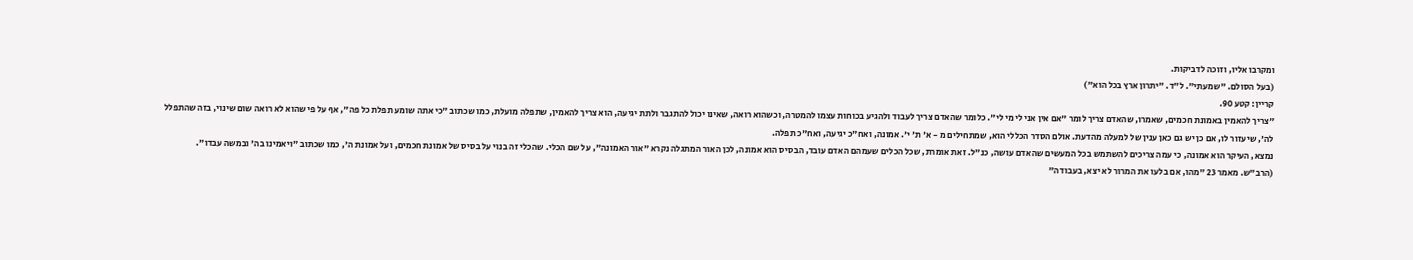ומקרבו אליו, וזוכה לדביקות.
(בעל הסולם. "שמעתי". ל"ד. "יתרון ארץ בכל הוא")
קריין: קטע 90.
"צריך להאמין באמונת חכמים, שאמרו, שהאדם צריך לומר "אם אין אני לי מי לי". כלומר שהאדם צריך לעבוד ולהגיע בכוחות עצמו להמטרה, וכשהוא רואה, שאינו יכול להתגבר ולתת יגיעה, הוא צריך להאמין, שתפלה מועלת, כמו שכתוב "כי אתה שומע תפלת כל פה", אף על פי שהוא לא רואה שום שינוי, בזה שהתפלל לה', שיעזור לו, אם כן יש גם כאן ענין של למעלה מהדעת. אולם הסדר הכללי הוא, שמתחילים מ - א' ת' י'. אמונה, ואח"כ יגיעה, ואח"כ תפלה.
נמצא, העיקר הוא אמונה, כי עמה צריכים להשתמש בכל המעשים שהאדם עושה, כנ"ל. זאת אומרת, שכל הכלים שעמהם האדם עובד, הבסיס הוא אמונה, לכן האור המתגלה נקרא "אור האמונה", על שם הכלי. שהכלי זה בנוי על בסיס של אמונת חכמים, ועל אמונת ה', כמו שכתוב "ויאמינו בה' ובמשה עבדו".
(הרב"ש. מאמר 23 "מהו, אם בלעו את המרור לא יצא, בעבודה"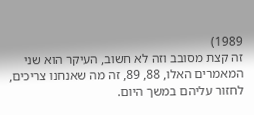1989)
זה קצת מסובב וזה לא חשוב, העיקר הוא שני המאמרים האלו, 88, 89, זה מה שאנחנו צריכים, לחזור עליהם במשך היום.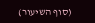(סוף השיעור)